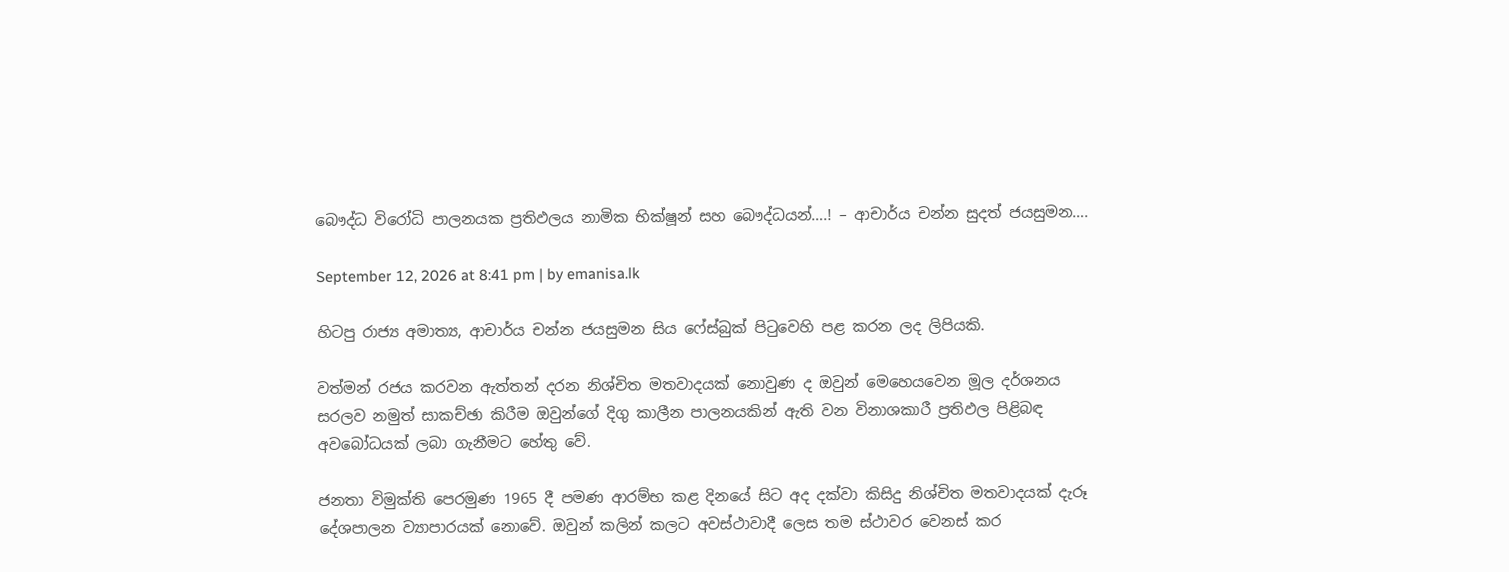බෞද්ධ විරෝධි පාලනයක ප්‍රතිඵලය නාමික භික්ෂූන් සහ බෞද්ධයන්….! – ආචාර්ය චන්න සුදත් ජයසුමන….

September 12, 2026 at 8:41 pm | by emanisa.lk

හිටපු රාජ්‍ය අමාත්‍ය, ආචාර්ය චන්න ජයසුමන සිය ෆේස්බුක් පිටුවෙහි පළ කරන ලද ලිපියකි.

වත්මන් රජය කරවන ඇත්තන් දරන නිශ්චිත මතවාදයක් නොවුණ ද ඔවුන් මෙහෙයවෙන මූල දර්ශනය සරලව නමුත් සාකච්ඡා කිරීම ඔවුන්ගේ දිගු කාලීන පාලනයකින් ඇති වන විනාශකාරී ප්‍රතිඵල පිළිබඳ අවබෝධයක් ලබා ගැනීමට හේතු වේ.

ජනතා විමුක්ති පෙරමුණ 1965 දී පමණ ආරම්භ කළ දිනයේ සිට අද දක්වා කිසිදු නිශ්චිත මතවාදයක් දැරූ දේශපාලන ව්‍යාපාරයක් නොවේ. ඔවුන් කලින් කලට අවස්ථාවාදී ලෙස තම ස්ථාවර වෙනස් කර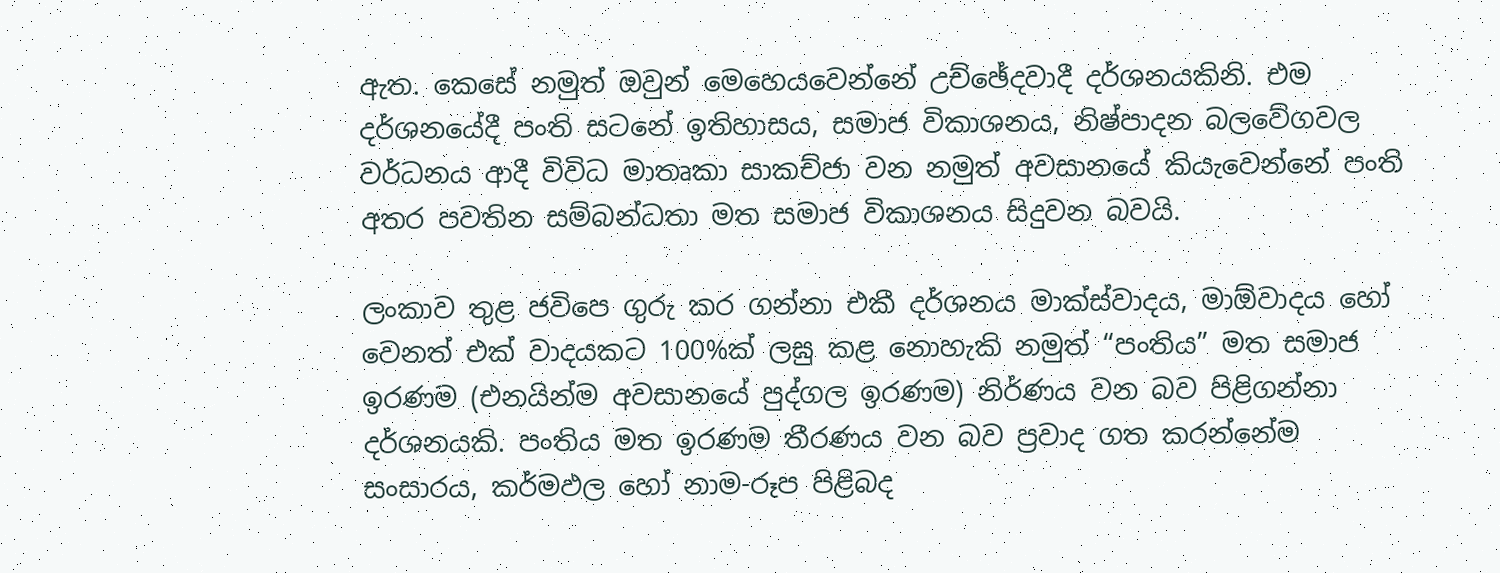ඇත. කෙසේ නමුත් ඔවුන් මෙහෙයවෙන්නේ උච්ඡේදවාදී දර්ශනයකිනි. එම දර්ශනයේදී පංති සටනේ ඉතිහාසය, සමාජ විකාශනය, නිෂ්පාදන බලවේගවල වර්ධනය ආදී විවිධ මාතෘකා සාකච්ජා වන නමුත් අවසානයේ කියැවෙන්නේ පංති අතර පවතින සම්බන්ධතා මත සමාජ විකාශනය සිදුවන බවයි.

ලංකාව තුළ ජවිපෙ ගුරු කර ගන්නා එකී දර්ශනය මාක්ස්වාදය, මාඕවාදය හෝ වෙනත් එක් වාදයකට 100%ක් ලඝු කළ නොහැකි නමුත් “පංතිය” මත සමාජ ඉරණම (එනයින්ම අවසානයේ පුද්ගල ඉරණම) නිර්ණය වන බව පිළිගන්නා දර්ශනයකි. පංතිය මත ඉරණම තීරණය වන බව ප්‍රවාද ගත කරන්නේම සංසාරය, කර්මඵල හෝ නාම-රූප පිළිබද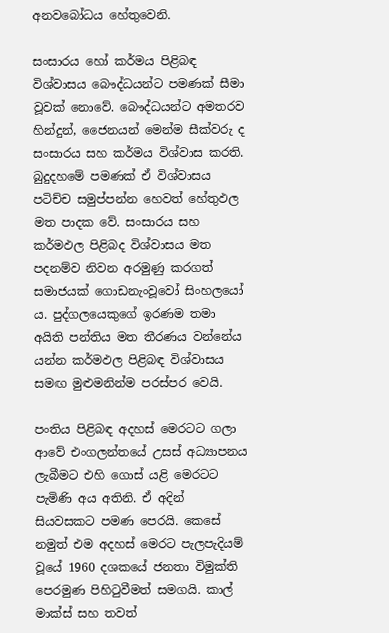අනවබෝධය හේතුවෙනි.

සංසාරය හෝ කර්මය පිළිබඳ විශ්වාසය බෞද්ධයන්ට පමණක් සීමා වූවක් නොවේ. බෞද්ධයන්ට අමතරව හින්දුන්, ජෛනයන් මෙන්ම සීක්වරු ද සංසාරය සහ කර්මය විශ්වාස කරති. බුදුදහමේ පමණක් ඒ විශ්වාසය පටිච්ච සමුප්පන්න හෙවත් හේතුඵල මත පාදක වේ. සංසාරය සහ කර්මඵල පිළිබද විශ්වාසය මත පදනම්ව නිවන අරමුණු කරගත් සමාජයක් ගොඩනැංවූවෝ සිංහලයෝ ය. පුද්ගලයෙකුගේ ඉරණම තමා අයිති පන්තිය මත තීරණය වන්නේය යන්න කර්මඵල පිළිබඳ විශ්වාසය සමඟ මුළුමනින්ම පරස්පර වෙයි.

පංතිය පිළිබඳ අදහස් මෙරටට ගලා ආවේ එංගලන්තයේ උසස් අධ්‍යාපනය ලැබීමට එහි ගොස් යළි මෙරටට පැමිණි අය අතිනි. ඒ අදින් සියවසකට පමණ පෙරයි. කෙසේ නමුත් එම අදහස් මෙරට පැලපැදියම් වූයේ 1960 දශකයේ ජනතා විමුක්ති පෙරමුණ පිහිටුවීමත් සමගයි. කාල් මාක්ස් සහ තවත්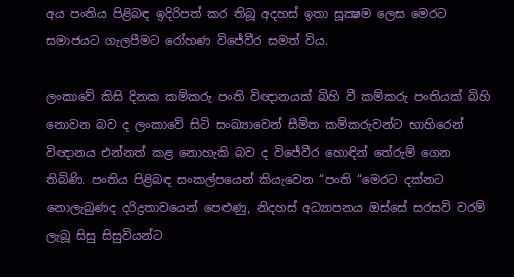අය පංතිය පිළිබඳ ඉදිරිපත් කර තිබූ අදහස් ඉතා සූක්‍ෂම ලෙස මෙරට සමාජයට ගැලපීමට රෝහණ විජේවීර සමත් විය.

ලංකාවේ කිසි දිනක කම්කරු පංති විඥානයක් බිහි වී කම්කරු පංතියක් බිහි නොවන බව ද ලංකාවේ සිටි සංඛ්‍යාවෙන් සීමිත කම්කරුවන්ට භාහිරෙන් විඥානය එන්නත් කළ නොහැකි බව ද විජේවීර හොඳින් තේරුම් ගෙන තිබිණි. පංතිය පිළිබඳ සංකල්පයෙන් කියැවෙන “පංති “මෙරට දක්නට නොලැබුණද දරිද්‍රතාවයෙන් පෙළුණු, නිදහස් අධ්‍යාපනය ඔස්සේ සරසවි වරම් ලැබූ සිසු සිසුවියන්ට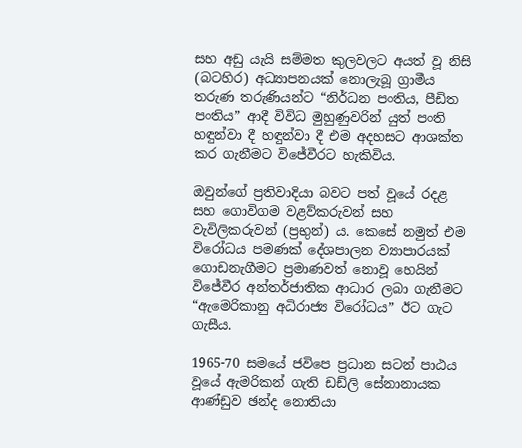සහ අඩු යැයි සම්මත කුලවලට අයත් වූ නිසි (බටහිර) අධ්‍යාපනයක් නොලැබූ ග්‍රාමීය තරුණ තරුණියන්ට “නිර්ධන පංතිය, පීඩිත පංතිය” ආදී විවිධ මුහුණුවරින් යුත් පංති හඳුන්වා දී හඳුන්වා දී එම අදහසට ආශක්ත කර ගැනීමට විජේවීරට හැකිවිය.

ඔවුන්ගේ ප්‍රතිවාදියා බවට පත් වූයේ රදළ සහ ගොවිගම වළව්කරුවන් සහ වැවිලිකරුවන් (ප්‍රභුන්) ය. කෙසේ නමුත් එම විරෝධය පමණක් දේශපාලන ව්‍යාපාරයක් ගොඩනැගීමට ප්‍රමාණවත් නොවූ හෙයින් විජේවීර අන්තර්ජාතික ආධාර ලබා ගැනීමට “ඇමෙරිකානු අධිරාජ්‍ය විරෝධය” ඊට ගැට ගැසීය.

1965-70 සමයේ ජවිපෙ ප්‍රධාන සටන් පාඨය වූයේ ඇමරිකන් ගැති ඩඩ්ලි සේනානායක ආණ්ඩුව ඡන්ද නොතියා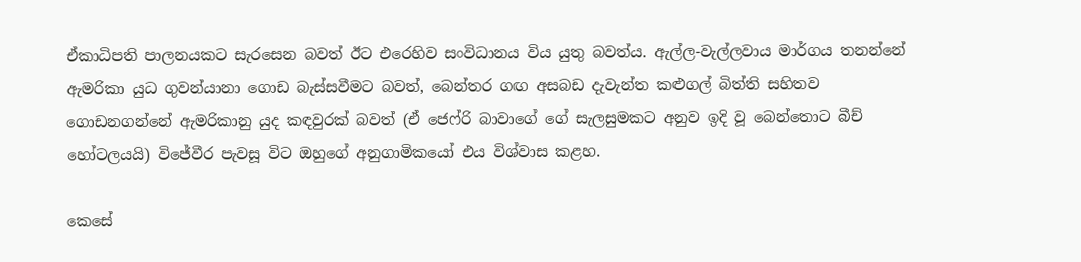ඒකාධිපති පාලනයකට සැරසෙන බවත් ඊට එරෙහිව සංවිධානය විය යුතු බවත්ය. ඇල්ල-වැල්ලවාය මාර්ගය තනන්නේ ඇමරිකා යුධ ගුවන්යානා ගොඩ බැස්සවීමට බවත්, බෙන්තර ගඟ අසබඩ දැවැන්ත කළුගල් බිත්ති සහිතව ගොඩනගන්නේ ඇමරිකානු යුද කඳවුරක් බවත් (ඒ ජෙෆ්රි බාවාගේ ගේ සැලසුමකට අනුව ඉදි වූ බෙන්තොට බීච් හෝටලයයි) විජේවීර පැවසූ විට ඔහුගේ අනුගාමිකයෝ එය විශ්වාස කළහ.

කෙසේ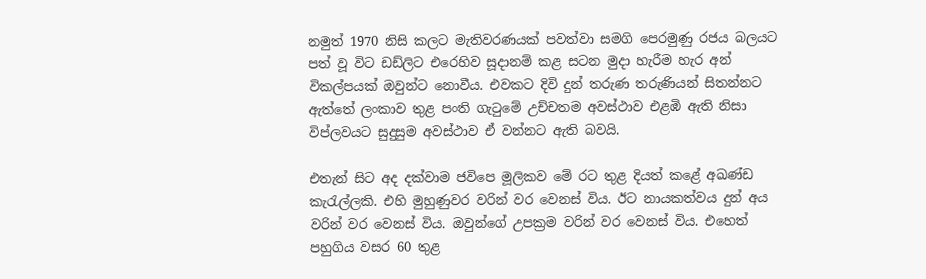නමුත් 1970 නිසි කලට මැතිවරණයක් පවත්වා සමගි පෙරමුණු රජය බලයට පත් වූ විට ඩඩ්ලිට එරෙහිව සූදානම් කළ සටන මුදා හැරීම හැර අන් විකල්පයක් ඔවුන්ට නොවීය. එවකට දිවි දුන් තරුණ තරුණියන් සිතන්නට ඇත්තේ ලංකාව තුළ පංති ගැටුමේ උච්චතම අවස්ථාව එළඹි ඇති නිසා විප්ලවයට සුදුසුම අවස්ථාව ඒ වන්නට ඇති බවයි.

එතැන් සිට අද දක්වාම ජවිපෙ මූලිකව මේ රට තුළ දියත් කළේ අඛණ්ඩ කැරැල්ලකි. එහි මුහුණුවර වරින් වර වෙනස් විය. ඊට නායකත්වය දුන් අය වරින් වර වෙනස් විය. ඔවුන්ගේ උපක්‍රම වරින් වර වෙනස් විය. එහෙත් පහුගිය වසර 60 තුළ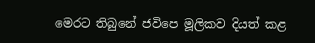මෙරට තිබුනේ ජවිපෙ මූලිකව දියත් කළ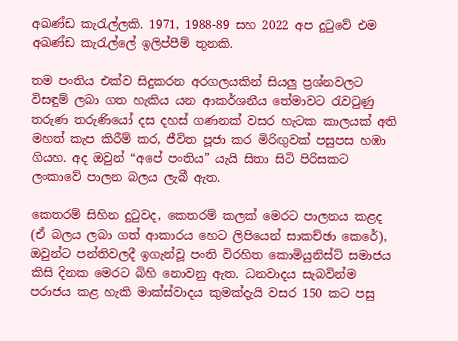අඛණ්ඩ කැරැල්ලකි. 1971, 1988-89 සහ 2022 අප දුටුවේ එම අඛණ්ඩ කැරැල්ලේ ඉලිප්පීම් තුනකි.

තම පංතිය එක්ව සිදුකරන අරගලයකින් සියලු ප්‍රශ්නවලට විසඳුම් ලබා ගත හැකිය යන ආකර්ශනීය තේමාවට රැවටුණු තරුණ තරුණියෝ දස දහස් ගණනක් වසර හැටක කාලයක් අති මහත් කැප කිරීම් කර, ජීවිත පූජා කර මිරිඟුවක් පසුපස හඹා ගියහ. අද ඔවුන් “අපේ පංතිය” යැයි සිතා සිටි පිරිසකට ලංකාවේ පාලන බලය ලැබී ඇත.

කෙතරම් සිහින දුටුවද, කෙතරම් කලක් මෙරට පාලනය කළද (ඒ බලය ලබා ගත් ආකාරය හෙට ලිපියෙන් සාකච්ඡා කෙරේ), ඔවුන්ට පන්තිවලදී ඉගැන්වූ පංති විරහිත කොමියුනිස්ට් සමාජය කිසි දිනක මෙරට බිහි නොවනු ඇත. ධනවාදය සැබවින්ම පරාජය කළ හැකි මාක්ස්වාදය කුමක්දැයි වසර 150 කට පසු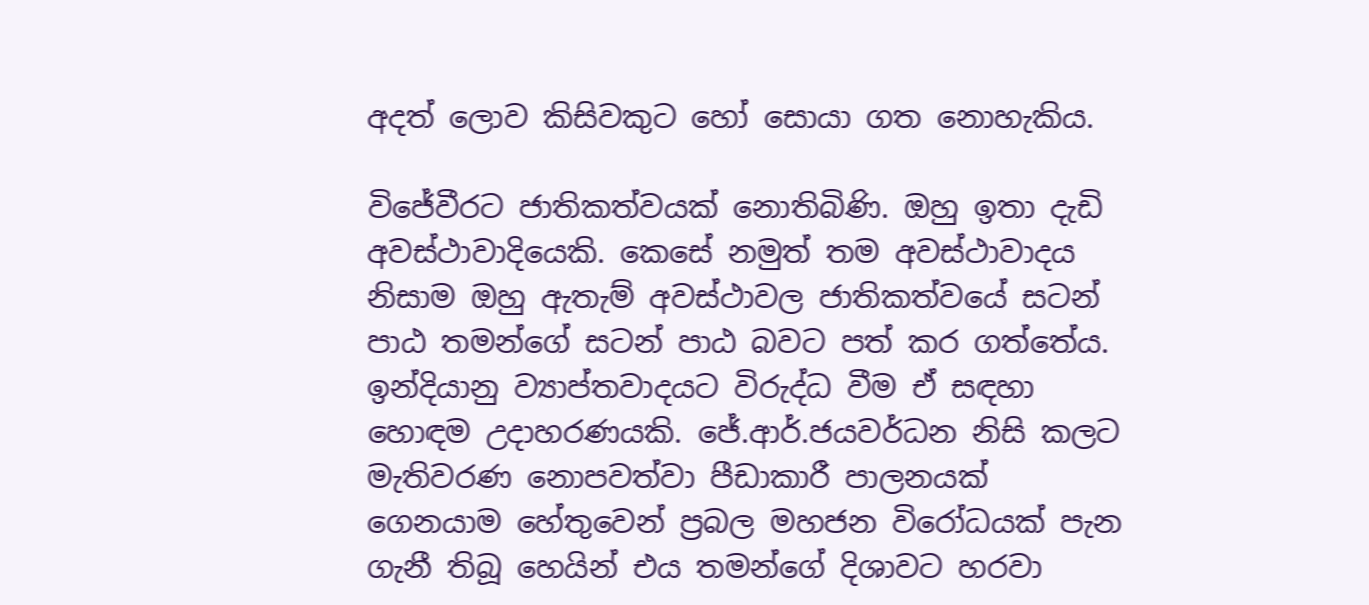අදත් ලොව කිසිවකුට හෝ සොයා ගත නොහැකිය.

විජේවීරට ජාතිකත්වයක් නොතිබිණි. ඔහු ඉතා දැඩි අවස්ථාවාදියෙකි. කෙසේ නමුත් තම අවස්ථාවාදය නිසාම ඔහු ඇතැම් අවස්ථාවල ජාතිකත්වයේ සටන් පාඨ තමන්ගේ සටන් පාඨ බවට පත් කර ගත්තේය. ඉන්දියානු ව්‍යාප්තවාදයට විරුද්ධ වීම ඒ සඳහා හොඳම උදාහරණයකි. ජේ.ආර්.ජයවර්ධන නිසි කලට මැතිවරණ නොපවත්වා පීඩාකාරී පාලනයක් ගෙනයාම හේතුවෙන් ප්‍රබල මහජන විරෝධයක් පැන ගැනී තිබූ හෙයින් එය තමන්ගේ දිශාවට හරවා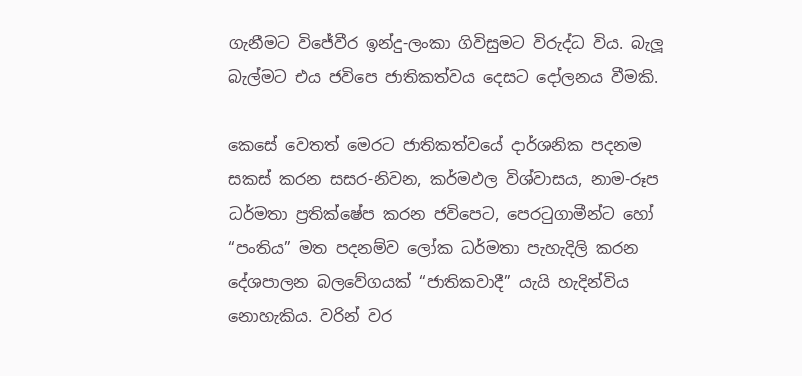ගැනීමට විජේවීර ඉන්දු-ලංකා ගිවිසුමට විරුද්ධ විය. බැලූ බැල්මට එය ජවිපෙ ජාතිකත්වය දෙසට දෝලනය වීමකි.

කෙසේ වෙතත් මෙරට ජාතිකත්වයේ දාර්ශනික පදනම සකස් කරන සසර-නිවන, කර්මඵල විශ්වාසය, නාම-රූප ධර්මතා ප්‍රතික්ෂේප කරන ජවිපෙට, පෙරටුගාමීන්ට හෝ “පංතිය” මත පදනම්ව ලෝක ධර්මතා පැහැදිලි කරන දේශපාලන බලවේගයක් “ජාතිකවාදී” යැයි හැදින්විය නොහැකිය. වරින් වර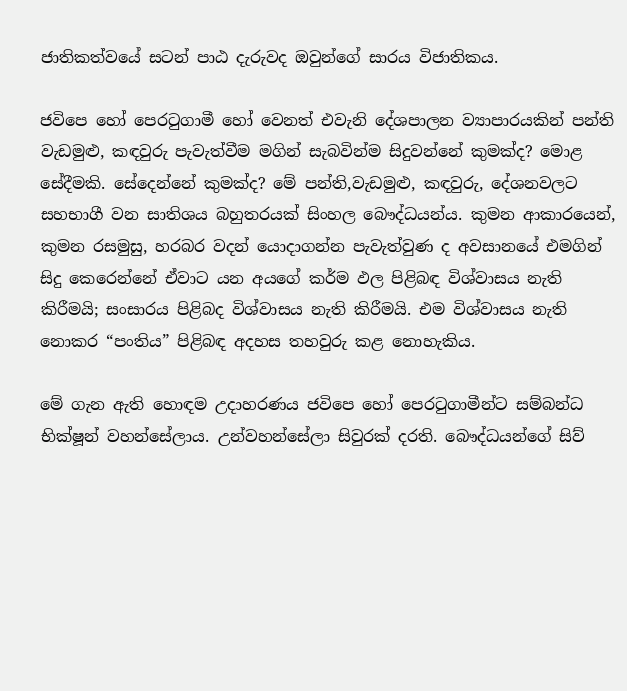ජාතිකත්වයේ සටන් පාඨ දැරුවද ඔවුන්ගේ සාරය විජාතිකය.

ජවිපෙ හෝ පෙරටුගාමී හෝ වෙනත් එවැනි දේශපාලන ව්‍යාපාරයකින් පන්ති වැඩමුළු, කඳවුරු පැවැත්වීම මගින් සැබවින්ම සිදුවන්නේ කුමක්ද? මොළ සේදීමකි. සේදෙන්නේ කුමක්ද? මේ පන්ති,වැඩමුළු, කඳවුරු, දේශනවලට සහභාගී වන සාතිශය බහුතරයක් සිංහල බෞද්ධයන්ය. කුමන ආකාරයෙන්, කුමන රසමුසු, හරබර වදන් යොදාගන්න පැවැත්වුණ ද අවසානයේ එමගින් සිදු කෙරෙන්නේ ඒවාට යන අයගේ කර්ම ඵල පිළිබඳ විශ්වාසය නැති කිරීමයි; සංසාරය පිළිබද විශ්වාසය නැති කිරීමයි. එම විශ්වාසය නැති නොකර “පංතිය” පිළිබඳ අදහස තහවුරු කළ නොහැකිය.

මේ ගැන ඇති හොඳම උදාහරණය ජවිපෙ හෝ පෙරටුගාමීන්ට සම්බන්ධ භික්ෂූන් වහන්සේලාය. උන්වහන්සේලා සිවුරක් දරති. බෞද්ධයන්ගේ සිව්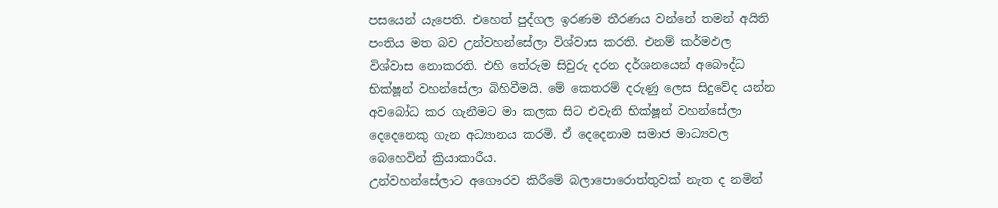පසයෙන් යැපෙති. එහෙත් පුද්ගල ඉරණම තීරණය වන්නේ තමන් අයිති පංතිය මත බව උන්වහන්සේලා විශ්වාස කරති. එනම් කර්මඵල විශ්වාස නොකරති. එහි තේරුම සිවුරු දරන දර්ශනයෙන් අබෞද්ධ භික්ෂූන් වහන්සේලා බිහිවීමයි. මේ කෙතරම් දරුණු ලෙස සිදුවේද යන්න අවබෝධ කර ගැනීමට මා කලක සිට එවැනි භික්ෂූන් වහන්සේලා දෙදෙනෙකු ගැන අධ්‍යානය කරමි. ඒ දෙදෙනාම සමාජ මාධ්‍යවල බෙහෙවින් ක්‍රියාකාරීය.
උන්වහන්සේලාට අගෞරව කිරීමේ බලාපොරොත්තුවක් නැත ද නමින්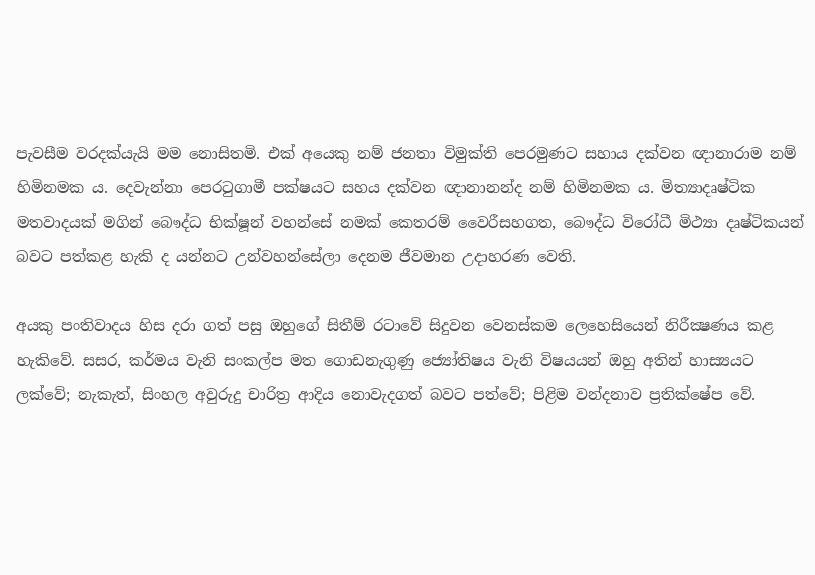පැවසීම වරදක්යැයි මම නොසිතමි. එක් අයෙකු නම් ජනතා විමුක්ති පෙරමුණට සහාය දක්වන ඥානාරාම නම් හිමිනමක ය. දෙවැන්නා පෙරටුගාමී පක්ෂයට සහය දක්වන ඥානානන්ද නම් හිමිනමක ය. මිත්‍යාදෘෂ්ටික මතවාදයක් මගින් බෞද්ධ භික්ෂූන් වහන්සේ නමක් කෙතරම් වෛරීසහගත, බෞද්ධ විරෝධී මිථ්‍යා දෘෂ්ටිකයන් බවට පත්කළ හැකි ද යන්නට උන්වහන්සේලා දෙනම ජීවමාන උදාහරණ වෙති.

අයකු පංතිවාදය හිස දරා ගත් පසු ඔහුගේ සිතීම් රටාවේ සිදුවන වෙනස්කම ලෙහෙසියෙන් නිරීක්‍ෂණය කළ හැකිවේ. සසර, කර්මය වැනි සංකල්ප මත ගොඩනැගුණු ජ්‍යෝතිෂය වැනි විෂයයන් ඔහු අතින් හාස්‍යයට ලක්වේ; නැකැත්, සිංහල අවුරුදු චාරිත්‍ර ආදිය නොවැදගත් බවට පත්වේ; පිළිම වන්දනාව ප්‍රතික්ෂේප වේ.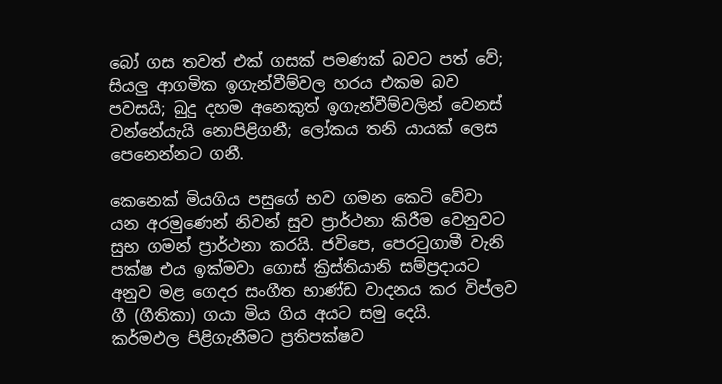බෝ ගස තවත් එක් ගසක් පමණක් බවට පත් වේ; සියලු ආගමික ඉගැන්වීම්වල හරය එකම බව පවසයි; බුදු දහම අනෙකුත් ඉගැන්වීම්වලින් වෙනස් වන්නේයැයි නොපිළිගනී; ලෝකය තනි යායක් ලෙස පෙනෙන්නට ගනී.

කෙනෙක් මියගිය පසුගේ භව ගමන කෙටි වේවා යන අරමුණෙන් නිවන් සුව ප්‍රාර්ථනා කිරීම වෙනුවට සුභ ගමන් ප්‍රාර්ථනා කරයි. ජවිපෙ, පෙරටුගාමී වැනි පක්ෂ එය ඉක්මවා ගොස් ක්‍රිස්තියානි සම්ප්‍රදායට අනුව මළ ගෙදර සංගීත භාණ්ඩ වාදනය කර විප්ලව ගී (ගීතිකා) ගයා මිය ගිය අයට සමු දෙයි.
කර්මඵල පිළිගැනීමට ප්‍රතිපක්ෂව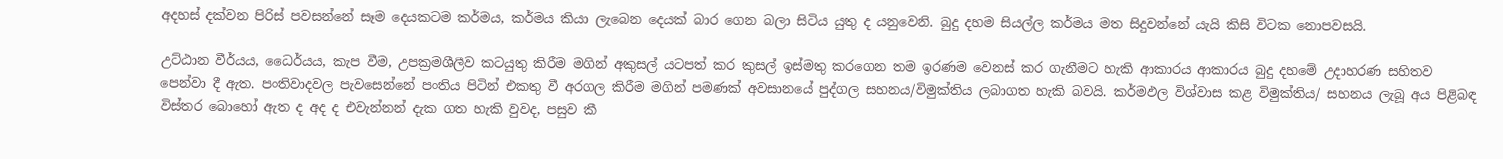අදහස් දක්වන පිරිස් පවසන්නේ සෑම දෙයකටම කර්මය, කර්මය කියා ලැබෙන දෙයක් බාර ගෙන බලා සිටිය යුතු ද යනුවෙනි. බුදු දහම සියල්ල කර්මය මත සිදුවන්නේ යැයි කිසි විටක නොපවසයි.

උට්ඨාන වීර්යය, ධෛර්යය, කැප වීම, උපක්‍රමශීලීව කටයුතු කිරීම මගින් අකුසල් යටපත් කර කුසල් ඉස්මතු කරගෙන තම ඉරණම වෙනස් කර ගැනීමට හැකි ආකාරය ආකාරය බුදු දහමේ උදාහරණ සහිතව පෙන්වා දී ඇත. පංතිවාදවල පැවසෙන්නේ පංතිය පිටින් එකතු වී අරගල කිරීම මගින් පමණක් අවසානයේ පුද්ගල සහනය/විමුක්තිය ලබාගත හැකි බවයි. කර්මඵල විශ්වාස කළ විමුක්තිය/ සහනය ලැබූ අය පිළිබඳ විස්තර බොහෝ ඇත ද අද ද එවැන්නන් දැක ගත හැකි වුවද, පසුව කී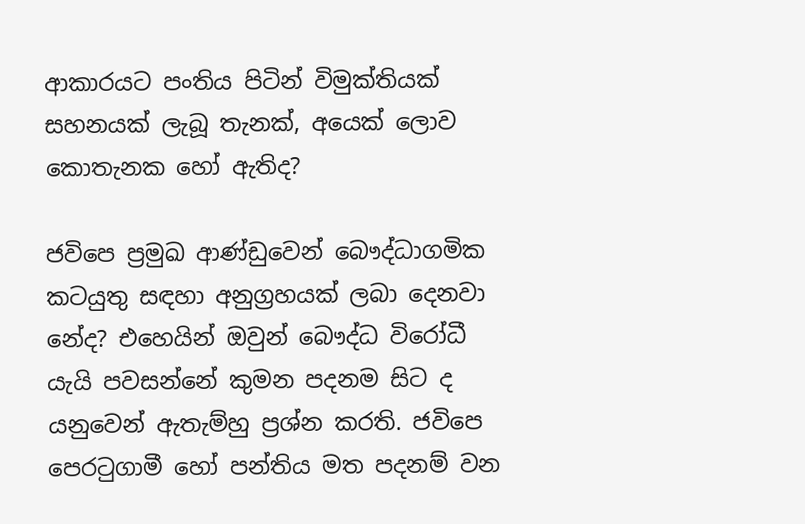ආකාරයට පංතිය පිටින් විමුක්තියක් සහනයක් ලැබූ තැනක්, අයෙක් ලොව කොතැනක හෝ ඇතිද?

ජවිපෙ ප්‍රමුඛ ආණ්ඩුවෙන් බෞද්ධාගමික කටයුතු සඳහා අනුග්‍රහයක් ලබා දෙනවා නේද? එහෙයින් ඔවුන් බෞද්ධ විරෝධී යැයි පවසන්නේ කුමන පදනම සිට ද යනුවෙන් ඇතැම්හු ප්‍රශ්න කරති. ජවිපෙ පෙරටුගාමී හෝ පන්තිය මත පදනම් වන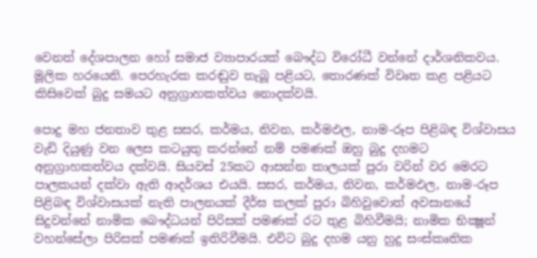වෙනත් දේශපාලන හෝ සමාජ ව්‍යාපාරයක් බෞද්ධ විරෝධී වන්නේ දාර්ශනිකවය. මූලික හරයෙනි. පෙරහැරක කරඬුව තැබූ පළියට, තොරණක් විවෘත කළ පළියට කිසිවෙක් බුදු සමයට අනුග්‍රාහකත්වය නොදක්වයි.

පොදු මහ ජනතාව තුළ සසර, කර්මය, නිවන, කර්මඵල, නාම-රූප පිළිබඳ විශ්වාසය වැඩි දියුණු වන ලෙස කටයුතු කරන්නේ නම් පමණක් ඔහු බුදු දහමට අනුග්‍රාහකත්වය දක්වයි. සියවස් 25කට ආසන්න කාලයක් පුරා වරින් වර මෙරට පාලකයන් දක්වා ඇති ආදර්ශය එයයි. සසර, කර්මය, නිවන, කර්මඵල, නාම-රූප පිළිබඳ විශ්වාසයක් නැති පාලනයක් දීර්ඝ කලක් පුරා බිහිවුවොත් අවසානයේ සිදුවන්නේ නාමික බෞද්ධයන් පිරිසක් පමණක් රට තුළ බිහිවීමයි; නාමික භික්‍ෂූන් වහන්සේලා පිරිසක් පමණක් ඉතිරිවීමයි. එවිට බුදු දහම යනු හුදු සංස්කෘතික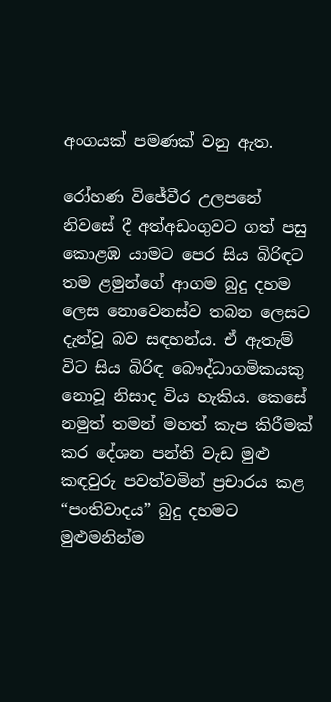අංගයක් පමණක් වනු ඇත.

රෝහණ විජේවීර උලපනේ නිවසේ දී අත්අඩංගුවට ගත් පසු කොළඹ යාමට පෙර සිය බිරිඳට තම ළමුන්ගේ ආගම බුදු දහම ලෙස නොවෙනස්ව තබන ලෙසට දැන්වූ බව සඳහන්ය. ඒ ඇතැම් විට සිය බිරිඳ බෞද්ධාගමිකයකු නොවූ නිසාද විය හැකිය. කෙසේ නමුත් තමන් මහත් කැප කිරීමක් කර දේශන පන්ති වැඩ මුළු කඳවුරු පවත්වමින් ප්‍රචාරය කළ “පංතිවාදය” බුදු දහමට මුළුමනින්ම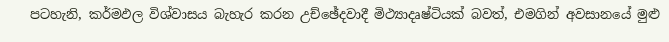පටහැනි, කර්මඵල විශ්වාසය බැහැර කරන උච්ඡේදවාදී මිථ්‍යාදෘෂ්ටියක් බවත්, එමගින් අවසානයේ මුළු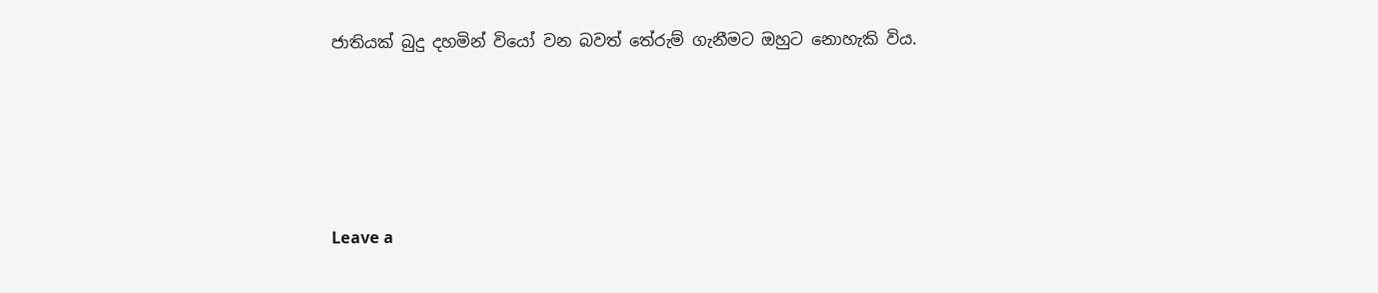ජාතියක් බුදු දහමින් වියෝ වන බවත් තේරුම් ගැනීමට ඔහුට නොහැකි විය.





Leave a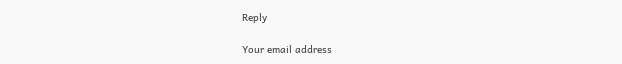Reply

Your email address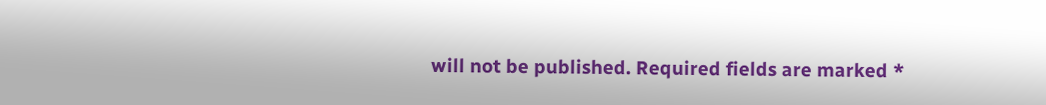will not be published. Required fields are marked *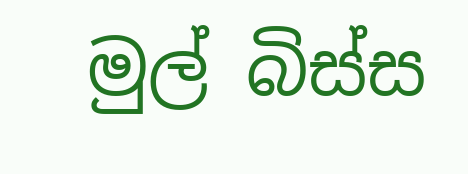මුල් බිස්ස